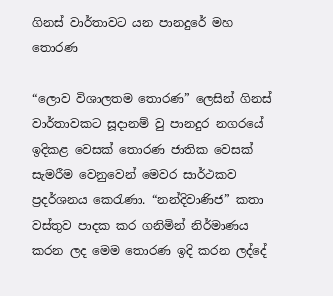ගිනස් වාර්තාවට යන පානදුරේ මහ තොරණ

“ලොව විශාලතම තොරණ” ලෙසින් ගිනස් වාර්තාවකට සූදානම් වු පානදුර නගරයේ ඉදිකළ වෙසක් තොරණ ජාතික වෙසක් සැමරීම වෙනුවෙන් මෙවර සාර්ථකව ප්‍රදර්ශනය කෙරැණා. “නන්දිවාණිජ” කතා වස්තුව පාදක කර ගනිමින් නිර්මාණය කරන ලද මෙම තොරණ ඉදි කරන ලද්දේ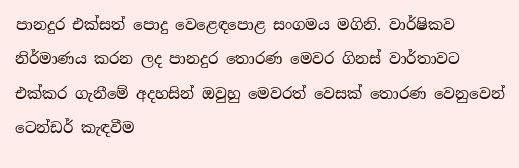පානදුර එක්සත් පොදු වෙළෙඳපොළ සංගමය මගිනි. වාර්ෂිකව නිර්මාණය කරන ලද පානදුර තොරණ මෙවර ගිනස් වාර්තාවට එක්කර ගැනීමේ අදහසින් ඔවුහු මෙවරත් වෙසක් තොරණ වෙනුවෙන් ටෙන්ඩර් කැඳවීම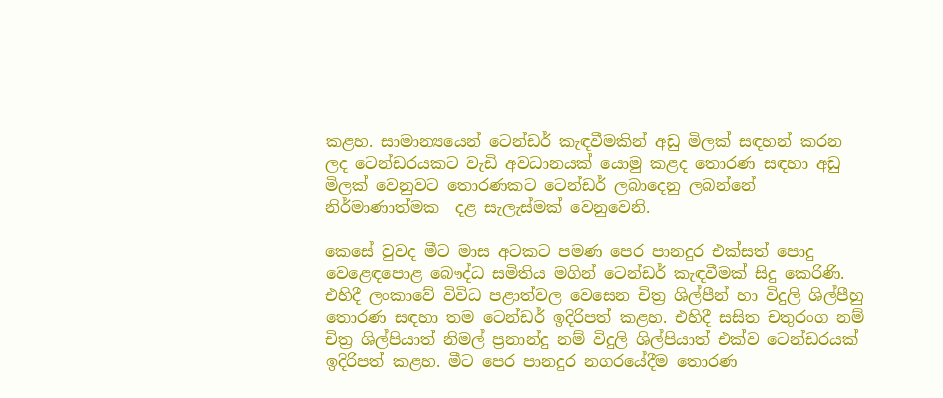කළහ. සාමාන්‍යයෙන් ටෙන්ඩර් කැඳවීමකින් අඩු මිලක් සඳහන් කරන ලද ටෙන්ඩරයකට වැඩි අවධානයක් යොමු කළද තොරණ සඳහා අඩු මිලක් වෙනුවට තොරණකට ටෙන්ඩර් ලබාදෙනු ලබන්නේ නිර්මාණාත්මක  දළ සැලැස්මක් වෙනුවෙනි.

කෙසේ වුවද මීට මාස අටකට පමණ පෙර පානදුර එක්සත් පොදු වෙළෙඳපොළ බෞද්ධ සමිතිය මගින් ටෙන්ඩර් කැඳවීමක් සිදු කෙරිණි. එහිදී ලංකාවේ විවිධ පළාත්වල වෙසෙන චිත්‍ර ශිල්පීන් හා විදුලි ශිල්පීහු තොරණ සඳහා තම ටෙන්ඩර් ඉදිරිපත් කළහ. එහිදී සසිත චතුරංග නම් චිත්‍ර ශිල්පියාත් නිමල් ප්‍රනාන්දු නම් විදුලි ශිල්පියාත් එක්ව ටෙන්ඩරයක් ඉදිරිපත් කළහ. මීට පෙර පානදුර නගරයේදීම තොරණ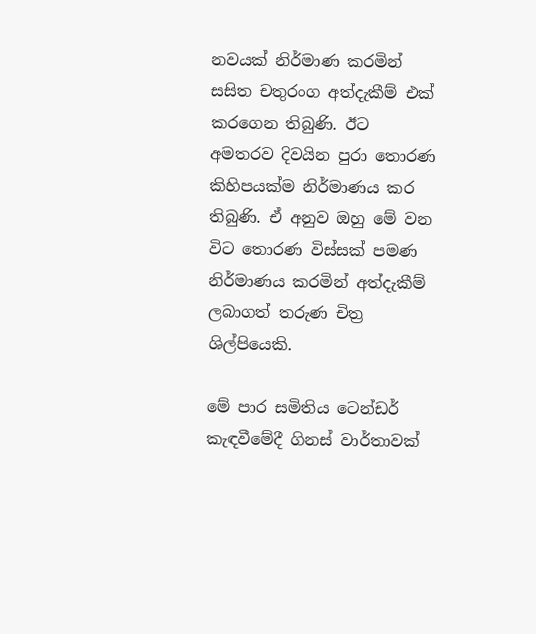නවයක් නිර්මාණ කරමින් සසිත චතුරංග අත්දැකීම් එක් කරගෙන තිබුණි. ඊට අමතරව දිවයින පුරා තොරණ කිහිපයක්ම නිර්මාණය කර තිබුණි. ඒ අනුව ඔහු මේ වන විට තොරණ විස්සක් පමණ නිර්මාණය කරමින් අත්දැකීම් ලබාගත් තරුණ චිත්‍ර ශිල්පියෙකි.

මේ පාර සමිතිය ටෙන්ඩර් කැඳවීමේදී ගිනස් වාර්තාවක්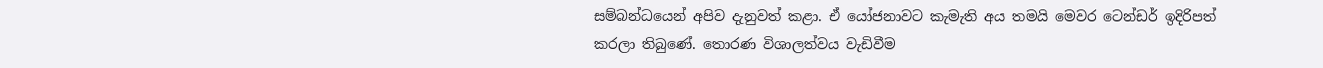සම්බන්ධයෙන් අපිව දැනුවත් කළා. ඒ යෝජනාවට කැමැති අය තමයි මෙවර ටෙන්ඩර් ඉදිරිපත් කරලා තිබුණේ. තොරණ විශාලත්වය වැඩිවීම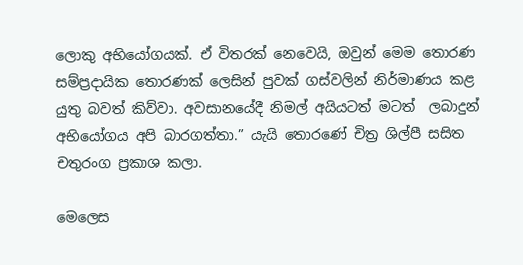ලොකු අභියෝගයක්. ඒ විතරක් නෙවෙයි, ඔවුන් මෙම තොරණ සම්ප්‍රදායික තොරණක් ලෙසින් පුවක් ගස්වලින් නිර්මාණය කළ යුතු බවත් කිව්වා. අවසානයේදී නිමල් අයියටත් මටත්  ලබාදුන් අභියෝගය අපි බාරගත්තා.” යැයි තොරණේ චිත්‍ර ශිල්පී සසිත චතුරංග ප්‍රකාශ කලා.

මෙලෙස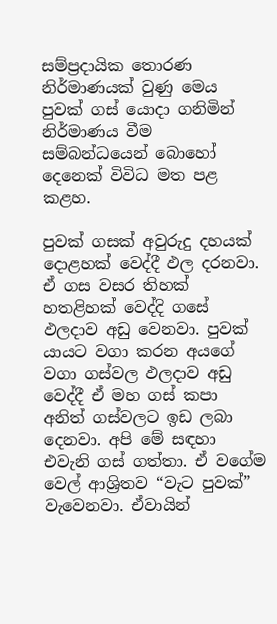සම්ප්‍රදායික තොරණ නිර්මාණයක් වුණු මෙය පුවක් ගස් යොදා ගනිමින් නිර්මාණය වීම සම්බන්ධයෙන් බොහෝ දෙනෙක් විවිධ මත පළ කළහ.

පුවක් ගසක් අවුරුදු දහයක් දොළහක් වෙද්දී ඵල දරනවා. ඒ ගස වසර තිහක් හතළිහක් වෙද්දි ගසේ ඵලදාව අඩු වෙනවා. පුවක් යායට වගා කරන අයගේ වගා ගස්වල ඵලදාව අඩු වෙද්දී ඒ මහ ගස් කපා අනිත් ගස්වලට ඉඩ ලබා දෙනවා. අපි මේ සඳහා එවැනි ගස් ගත්තා. ඒ වගේම වෙල් ආශ්‍රිතව “වැට පුවක්” වැවෙනවා. ඒවායින්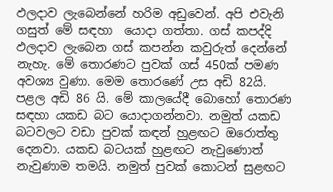ඵලදාව ලැබෙන්නේ හරිම අඩුවෙන්. අපි එවැනි ගසුත් මේ සඳහා  යොදා ගත්තා. ගස් කපද්දි ඵලදාව ලැබෙන ගස් කපන්න කවුරුත් දෙන්නේ නැහැ. මේ තොරණට පුවක් ගස් 450ක් පමණ අවශ්‍ය වුණා. මෙම තොරණේ උස අඩි 82යි. පළල අඩි 86 යි. මේ කාලයේදී බොහෝ තොරණ සඳහා යකඩ බට යොදාගන්නවා. නමුත් යකඩ බටවලට වඩා පුවක් කඳන් හුළඟට ඔරොත්තු දෙනවා. යකඩ බටයක් හුළඟට නැවුණොත් නැවුණාම තමයි. නමුත් පුවක් කොටන් සුළඟට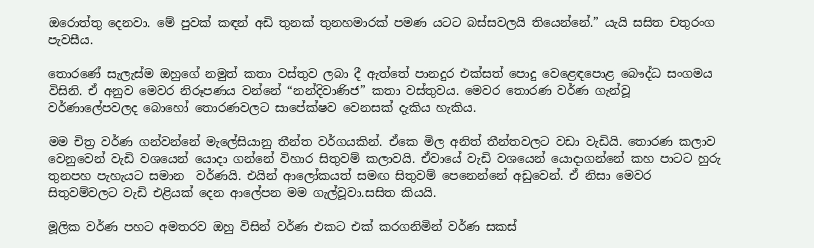ඔරොත්තු දෙනවා. මේ පුවක් කඳන් අඩි තුනක් තුනහමාරක් පමණ යටට බස්සවලයි තියෙන්නේ.” යැයි සසිත චතුරංග පැවසීය.

තොරණේ සැලැස්ම ඔහුගේ නමුත් කතා වස්තුව ලබා දී ඇත්තේ පානදුර එක්සත් පොදු වෙළෙඳපොළ බෞද්ධ සංගමය විසිනි. ඒ අනුව මෙවර නිරූපණය වන්නේ “නන්දිවාණිජ” කතා වස්තුවය. මෙවර තොරණ වර්ණ ගැන්වූ වර්ණාලේපවලද බොහෝ තොරණවලට සාපේක්ෂව වෙනසක් දැකිය හැකිය.

මම චිත්‍ර වර්ණ ගන්වන්නේ මැලේසියානු තීන්ත වර්ගයකින්. ඒකෙ මිල අනිත් තීන්තවලට වඩා වැඩියි. තොරණ කලාව වෙනුවෙන් වැඩි වශයෙන් යොදා ගන්නේ විහාර සිතුවම් කලාවයි. ඒවායේ වැඩි වශයෙන් යොදාගන්නේ කහ පාටට හුරු තුනපහ පැහැයට සමාන  වර්ණයි. එයින් ආලෝකයත් සමඟ සිතුවම් පෙනෙන්නේ අඩුවෙන්. ඒ නිසා මෙවර සිතුවම්වලට වැඩි එළියක් දෙන ආලේපන මම ගැල්වූවා.සසිත කියයි.

මූලික වර්ණ පහට අමතරව ඔහු විසින් වර්ණ එකට එක් කරගනිමින් වර්ණ සකස්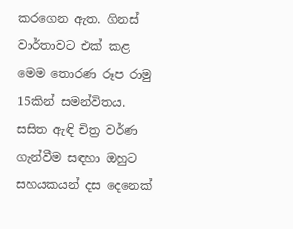කරගෙන ඇත. ගිනස් වාර්තාවට එක් කළ මෙම තොරණ රූප රාමු 15කින් සමන්විතය. සසිත ඇඳි චිත්‍ර වර්ණ ගැන්වීම සඳහා ඔහුට සහයකයන් දස දෙනෙක්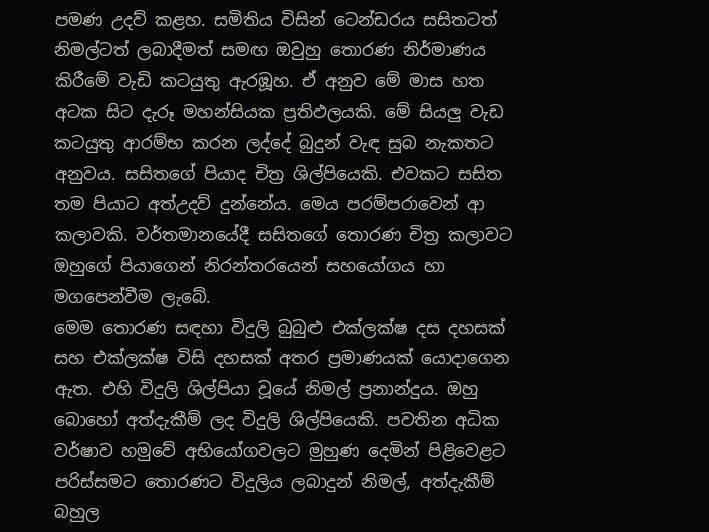පමණ උදව් කළහ. සමිතිය විසින් ටෙන්ඩරය සසිතටත් නිමල්ටත් ලබාදීමත් සමඟ ඔවුහු තොරණ නිර්මාණය කිරීමේ වැඩි කටයුතු ඇරඹූහ. ඒ අනුව මේ මාස හත අටක සිට දැරූ මහන්සියක ප්‍රතිඵලයකි. මේ සියලු වැඩ කටයුතු ආරම්භ කරන ලද්දේ බුදුන් වැඳ සුබ නැකතට අනුවය. සසිතගේ පියාද චිත්‍ර ශිල්පියෙකි. එවකට සසිත තම පියාට අත්උදව් දුන්නේය. මෙය පරම්පරාවෙන් ආ කලාවකි. වර්තමානයේදී සසිතගේ තොරණ චිත්‍ර කලාවට ඔහුගේ පියාගෙන් නිරන්තරයෙන් සහයෝගය හා මගපෙන්වීම ලැබේ.
මෙම තොරණ සඳහා විදුලි බුබුළු එක්ලක්ෂ දස දහසක් සහ එක්ලක්ෂ විසි දහසක් අතර ප්‍රමාණයක් යොදාගෙන ඇත. එහි විදුලි ශිල්පියා වූයේ නිමල් ප්‍රනාන්දුය. ඔහු බොහෝ අත්දැකීම් ලද විදුලි ශිල්පියෙකි. පවතින අධික වර්ෂාව හමුවේ අභියෝගවලට මුහුණ දෙමින් පිළිවෙළට පරිස්සමට තොරණට විදුලිය ලබාදුන් නිමල්, අත්දැකීම් බහුල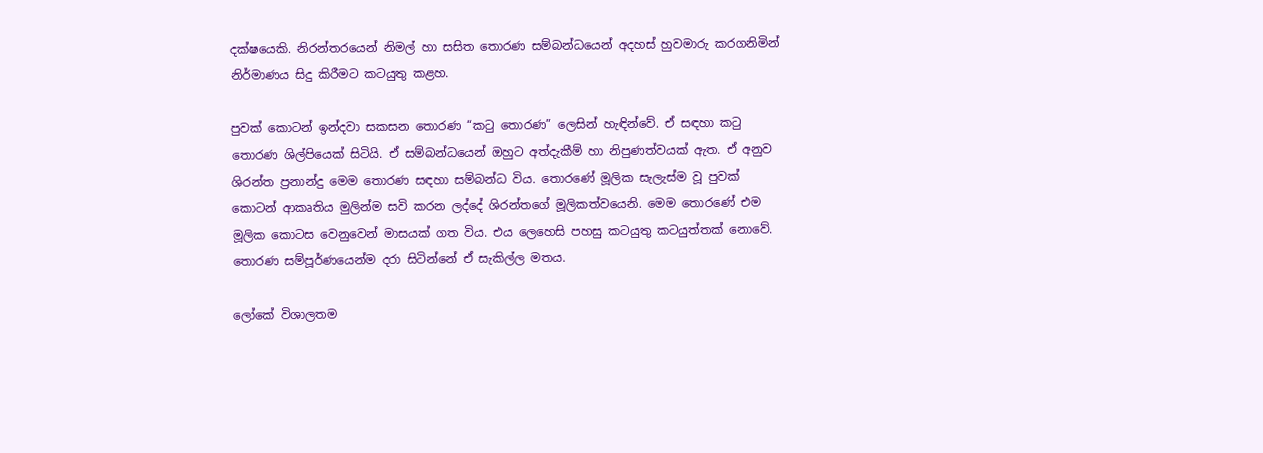දක්ෂයෙකි. නිරන්තරයෙන් නිමල් හා සසිත තොරණ සම්බන්ධයෙන් අදහස් හුවමාරු කරගනිමින් නිර්මාණය සිදු කිරීමට කටයුතු කළහ.

පුවක් කොටන් ඉන්දවා සකසන තොරණ “කටු තොරණ” ලෙසින් හැඳින්වේ. ඒ සඳහා කටු තොරණ ශිල්පියෙක් සිටියි. ඒ සම්බන්ධයෙන් ඔහුට අත්දැකීම් හා නිපුණත්වයක් ඇත. ඒ අනුව ශිරන්ත ප්‍රනාන්දු මෙම තොරණ සඳහා සම්බන්ධ විය. තොරණේ මූලික සැලැස්ම වූ පුවක් කොටන් ආකෘතිය මුලින්ම සවි කරන ලද්දේ ශිරන්තගේ මූලිකත්වයෙනි. මෙම තොරණේ එම මූලික කොටස වෙනුවෙන් මාසයක් ගත විය. එය ලෙහෙසි පහසු කටයුතු කටයුත්තක් නොවේ. තොරණ සම්පූර්ණයෙන්ම දරා සිටින්නේ ඒ සැකිල්ල මතය.

ලෝකේ විශාලතම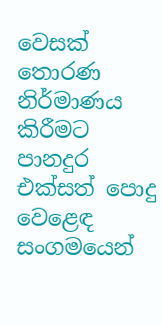වෙසක් තොරණ නිර්මාණය කිරීමට පානදුර එක්සත් පොදු වෙළෙඳ සංගමයෙන්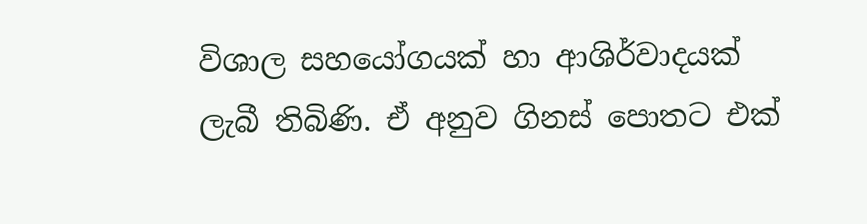විශාල සහයෝගයක් හා ආශිර්වාදයක් ලැබී තිබිණි. ඒ අනුව ගිනස් පොතට එක්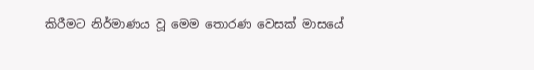කිරීමට නිර්මාණය වූ මෙම තොරණ වෙසක් මාසයේ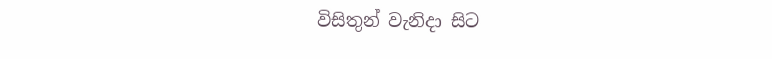විසිතුන් වැනිදා සිට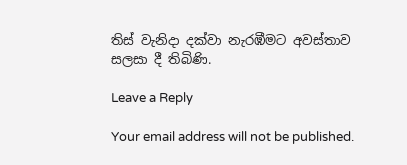තිස් වැනිදා දක්වා නැරඹීමට අවස්තාව සලසා දී තිබිණි.

Leave a Reply

Your email address will not be published.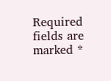Required fields are marked *